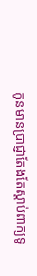កូនមានប្រាជ្ញាតែងតែស្ដាប់ពាក្យទូ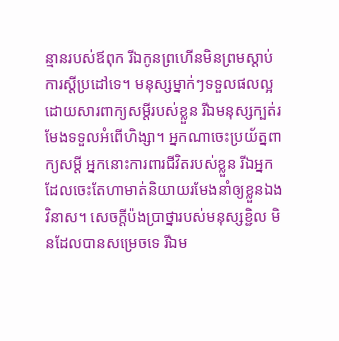ន្មានរបស់ឪពុក រីឯកូនព្រហើនមិនព្រមស្ដាប់ការស្ដីប្រដៅទេ។ មនុស្សម្នាក់ៗទទួលផលល្អដោយសារពាក្យសម្ដីរបស់ខ្លួន រីឯមនុស្សក្បត់រមែងទទួលអំពើហិង្សា។ អ្នកណាចេះប្រយ័ត្នពាក្យសម្ដី អ្នកនោះការពារជីវិតរបស់ខ្លួន រីឯអ្នកដែលចេះតែហាមាត់និយាយរមែងនាំឲ្យខ្លួនឯងវិនាស។ សេចក្ដីប៉ងប្រាថ្នារបស់មនុស្សខ្ជិល មិនដែលបានសម្រេចទេ រីឯម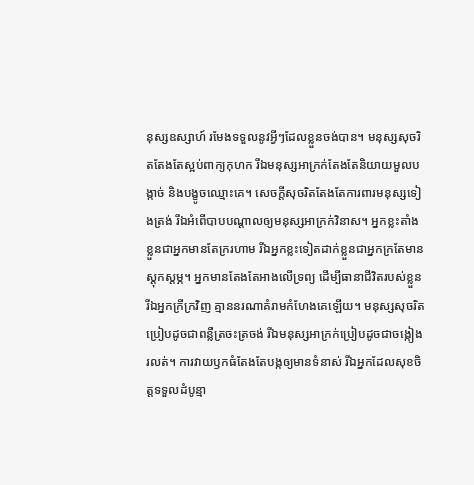នុស្សឧស្សាហ៍ រមែងទទួលនូវអ្វីៗដែលខ្លួនចង់បាន។ មនុស្សសុចរិតតែងតែស្អប់ពាក្យកុហក រីឯមនុស្សអាក្រក់តែងតែនិយាយមួលបង្កាច់ និងបង្ខូចឈ្មោះគេ។ សេចក្ដីសុចរិតតែងតែការពារមនុស្សទៀងត្រង់ រីឯអំពើបាបបណ្ដាលឲ្យមនុស្សអាក្រក់វិនាស។ អ្នកខ្លះតាំងខ្លួនជាអ្នកមានតែក្ររហាម រីឯអ្នកខ្លះទៀតដាក់ខ្លួនជាអ្នកក្រតែមានស្ដុកស្ដម្ភ។ អ្នកមានតែងតែអាងលើទ្រព្យ ដើម្បីធានាជីវិតរបស់ខ្លួន រីឯអ្នកក្រីក្រវិញ គ្មាននរណាគំរាមកំហែងគេឡើយ។ មនុស្សសុចរិតប្រៀបដូចជាពន្លឺត្រចះត្រចង់ រីឯមនុស្សអាក្រក់ប្រៀបដូចជាចង្កៀងរលត់។ ការវាយឫកធំតែងតែបង្កឲ្យមានទំនាស់ រីឯអ្នកដែលសុខចិត្តទទួលដំបូន្មា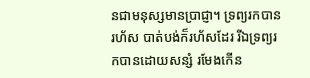នជាមនុស្សមានប្រាជ្ញា។ ទ្រព្យរកបានរហ័ស បាត់បង់ក៏រហ័សដែរ រីឯទ្រព្យរកបានដោយសន្សំ រមែងកើន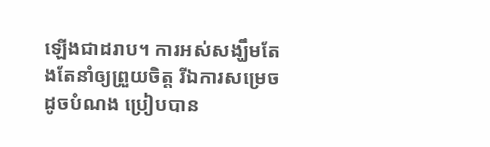ឡើងជាដរាប។ ការអស់សង្ឃឹមតែងតែនាំឲ្យព្រួយចិត្ត រីឯការសម្រេចដូចបំណង ប្រៀបបាន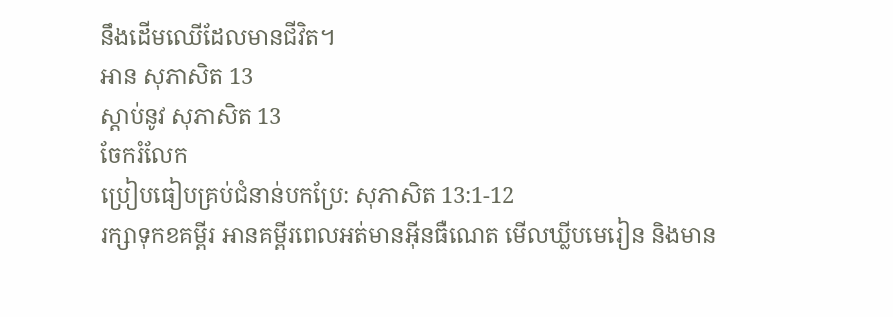នឹងដើមឈើដែលមានជីវិត។
អាន សុភាសិត 13
ស្ដាប់នូវ សុភាសិត 13
ចែករំលែក
ប្រៀបធៀបគ្រប់ជំនាន់បកប្រែ: សុភាសិត 13:1-12
រក្សាទុកខគម្ពីរ អានគម្ពីរពេលអត់មានអ៊ីនធឺណេត មើលឃ្លីបមេរៀន និងមាន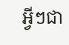អ្វីៗជា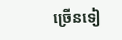ច្រើនទៀ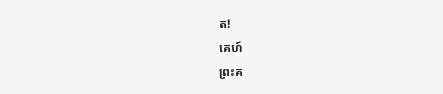ត!
គេហ៍
ព្រះគ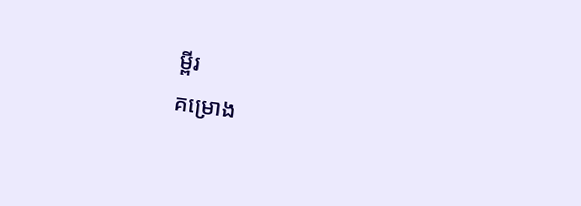ម្ពីរ
គម្រោង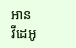អាន
វីដេអូ